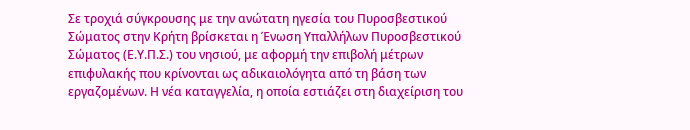Σε τροχιά σύγκρουσης με την ανώτατη ηγεσία του Πυροσβεστικού Σώματος στην Κρήτη βρίσκεται η Ένωση Υπαλλήλων Πυροσβεστικού Σώματος (Ε.Υ.Π.Σ.) του νησιού, με αφορμή την επιβολή μέτρων επιφυλακής που κρίνονται ως αδικαιολόγητα από τη βάση των εργαζομένων. Η νέα καταγγελία, η οποία εστιάζει στη διαχείριση του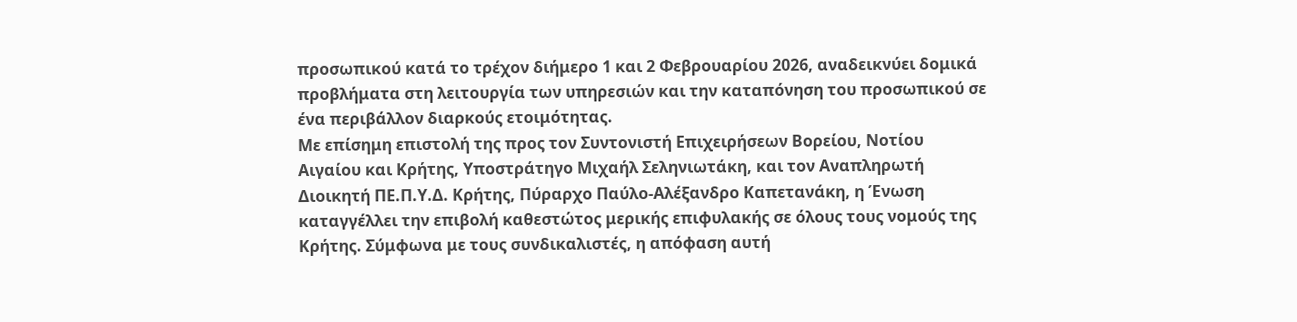προσωπικού κατά το τρέχον διήμερο 1 και 2 Φεβρουαρίου 2026, αναδεικνύει δομικά προβλήματα στη λειτουργία των υπηρεσιών και την καταπόνηση του προσωπικού σε ένα περιβάλλον διαρκούς ετοιμότητας.
Με επίσημη επιστολή της προς τον Συντονιστή Επιχειρήσεων Βορείου, Νοτίου Αιγαίου και Κρήτης, Υποστράτηγο Μιχαήλ Σεληνιωτάκη, και τον Αναπληρωτή Διοικητή ΠΕ.Π.Υ.Δ. Κρήτης, Πύραρχο Παύλο-Αλέξανδρο Καπετανάκη, η Ένωση καταγγέλλει την επιβολή καθεστώτος μερικής επιφυλακής σε όλους τους νομούς της Κρήτης. Σύμφωνα με τους συνδικαλιστές, η απόφαση αυτή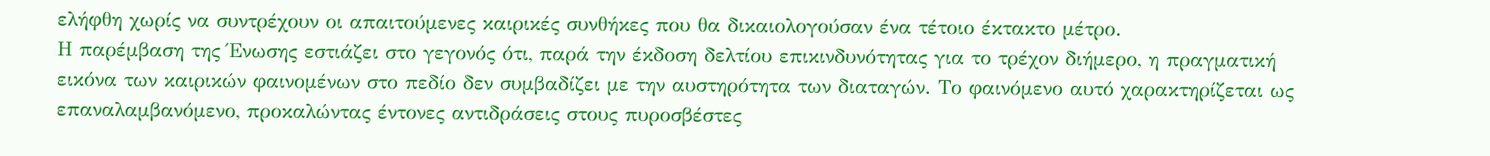ελήφθη χωρίς να συντρέχουν οι απαιτούμενες καιρικές συνθήκες που θα δικαιολογούσαν ένα τέτοιο έκτακτο μέτρο.
Η παρέμβαση της Ένωσης εστιάζει στο γεγονός ότι, παρά την έκδοση δελτίου επικινδυνότητας για το τρέχον διήμερο, η πραγματική εικόνα των καιρικών φαινομένων στο πεδίο δεν συμβαδίζει με την αυστηρότητα των διαταγών. Το φαινόμενο αυτό χαρακτηρίζεται ως επαναλαμβανόμενο, προκαλώντας έντονες αντιδράσεις στους πυροσβέστες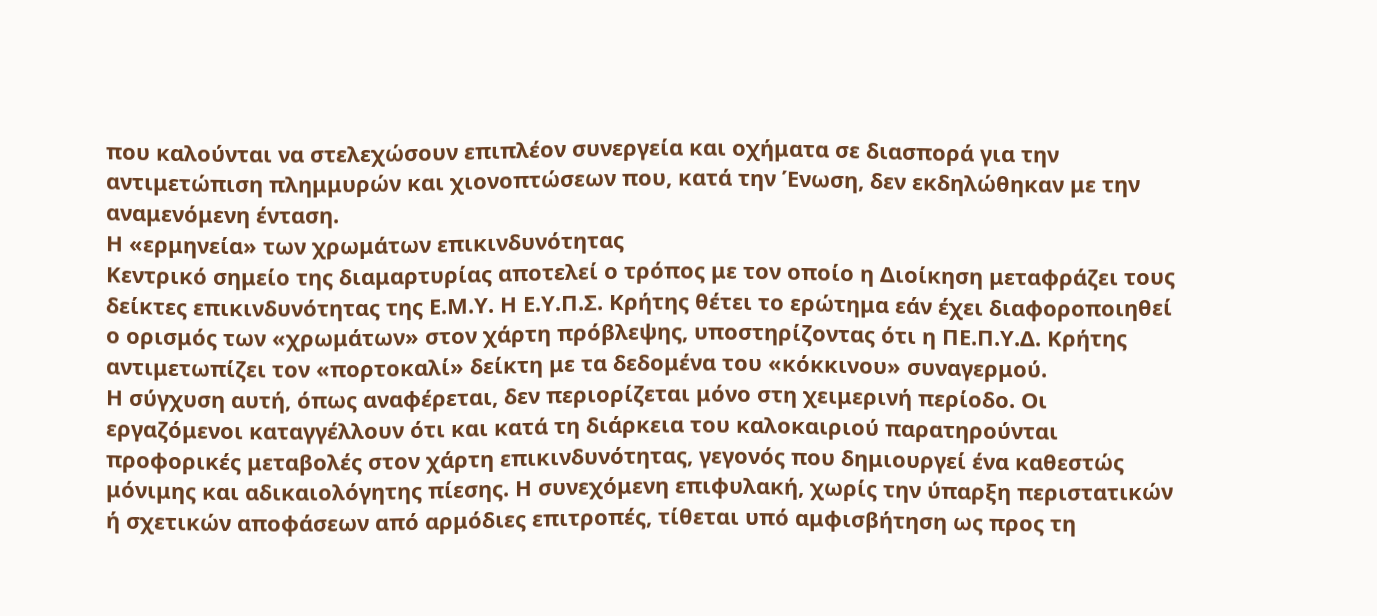που καλούνται να στελεχώσουν επιπλέον συνεργεία και οχήματα σε διασπορά για την αντιμετώπιση πλημμυρών και χιονοπτώσεων που, κατά την Ένωση, δεν εκδηλώθηκαν με την αναμενόμενη ένταση.
Η «ερμηνεία» των χρωμάτων επικινδυνότητας
Κεντρικό σημείο της διαμαρτυρίας αποτελεί ο τρόπος με τον οποίο η Διοίκηση μεταφράζει τους δείκτες επικινδυνότητας της Ε.Μ.Υ. Η Ε.Υ.Π.Σ. Κρήτης θέτει το ερώτημα εάν έχει διαφοροποιηθεί ο ορισμός των «χρωμάτων» στον χάρτη πρόβλεψης, υποστηρίζοντας ότι η ΠΕ.Π.Υ.Δ. Κρήτης αντιμετωπίζει τον «πορτοκαλί» δείκτη με τα δεδομένα του «κόκκινου» συναγερμού.
Η σύγχυση αυτή, όπως αναφέρεται, δεν περιορίζεται μόνο στη χειμερινή περίοδο. Οι εργαζόμενοι καταγγέλλουν ότι και κατά τη διάρκεια του καλοκαιριού παρατηρούνται προφορικές μεταβολές στον χάρτη επικινδυνότητας, γεγονός που δημιουργεί ένα καθεστώς μόνιμης και αδικαιολόγητης πίεσης. Η συνεχόμενη επιφυλακή, χωρίς την ύπαρξη περιστατικών ή σχετικών αποφάσεων από αρμόδιες επιτροπές, τίθεται υπό αμφισβήτηση ως προς τη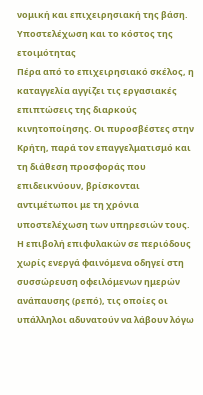νομική και επιχειρησιακή της βάση.
Υποστελέχωση και το κόστος της ετοιμότητας
Πέρα από το επιχειρησιακό σκέλος, η καταγγελία αγγίζει τις εργασιακές επιπτώσεις της διαρκούς κινητοποίησης. Οι πυροσβέστες στην Κρήτη, παρά τον επαγγελματισμό και τη διάθεση προσφοράς που επιδεικνύουν, βρίσκονται αντιμέτωποι με τη χρόνια υποστελέχωση των υπηρεσιών τους.
Η επιβολή επιφυλακών σε περιόδους χωρίς ενεργά φαινόμενα οδηγεί στη συσσώρευση οφειλόμενων ημερών ανάπαυσης (ρεπό), τις οποίες οι υπάλληλοι αδυνατούν να λάβουν λόγω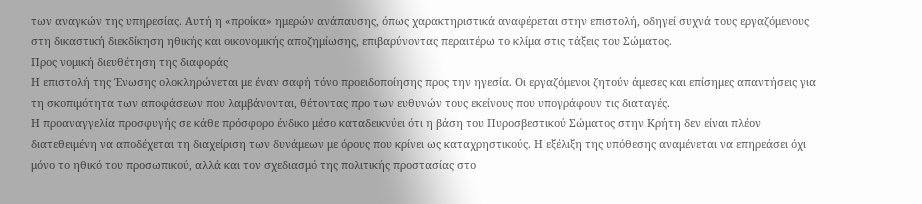των αναγκών της υπηρεσίας. Αυτή η «προίκα» ημερών ανάπαυσης, όπως χαρακτηριστικά αναφέρεται στην επιστολή, οδηγεί συχνά τους εργαζόμενους στη δικαστική διεκδίκηση ηθικής και οικονομικής αποζημίωσης, επιβαρύνοντας περαιτέρω το κλίμα στις τάξεις του Σώματος.
Προς νομική διευθέτηση της διαφοράς
Η επιστολή της Ένωσης ολοκληρώνεται με έναν σαφή τόνο προειδοποίησης προς την ηγεσία. Οι εργαζόμενοι ζητούν άμεσες και επίσημες απαντήσεις για τη σκοπιμότητα των αποφάσεων που λαμβάνονται, θέτοντας προ των ευθυνών τους εκείνους που υπογράφουν τις διαταγές.
Η προαναγγελία προσφυγής σε κάθε πρόσφορο ένδικο μέσο καταδεικνύει ότι η βάση του Πυροσβεστικού Σώματος στην Κρήτη δεν είναι πλέον διατεθειμένη να αποδέχεται τη διαχείριση των δυνάμεων με όρους που κρίνει ως καταχρηστικούς. Η εξέλιξη της υπόθεσης αναμένεται να επηρεάσει όχι μόνο το ηθικό του προσωπικού, αλλά και τον σχεδιασμό της πολιτικής προστασίας στο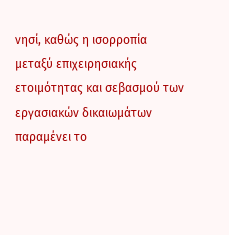νησί, καθώς η ισορροπία μεταξύ επιχειρησιακής ετοιμότητας και σεβασμού των εργασιακών δικαιωμάτων παραμένει το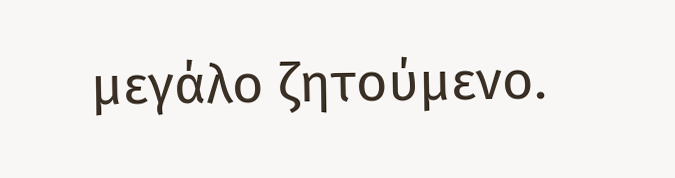μεγάλο ζητούμενο.